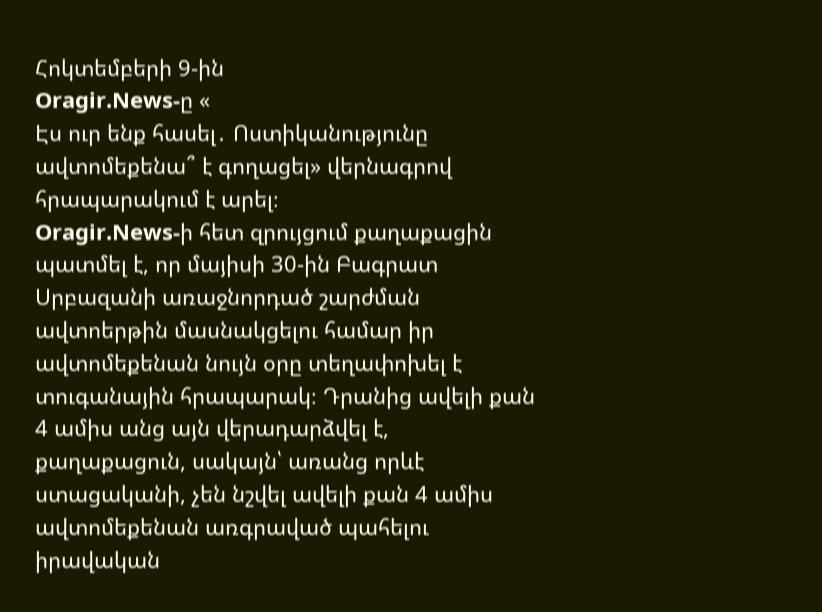Հոկտեմբերի 9-ին
Oragir.News-ը «
Էս ուր ենք հասել․ Ոստիկանությունը ավտոմեքենա՞ է գողացել» վերնագրով հրապարակում է արել։
Oragir.News-ի հետ զրույցում քաղաքացին պատմել է, որ մայիսի 30-ին Բագրատ Սրբազանի առաջնորդած շարժման ավտոերթին մասնակցելու համար իր ավտոմեքենան նույն օրը տեղափոխել է տուգանային հրապարակ։ Դրանից ավելի քան 4 ամիս անց այն վերադարձվել է, քաղաքացուն, սակայն՝ առանց որևէ ստացականի, չեն նշվել ավելի քան 4 ամիս ավտոմեքենան առգրաված պահելու իրավական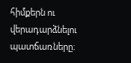հիմքերն ու վերադարձնելու պատճառները։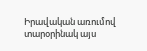Իրավական առումով տարօրինակ այս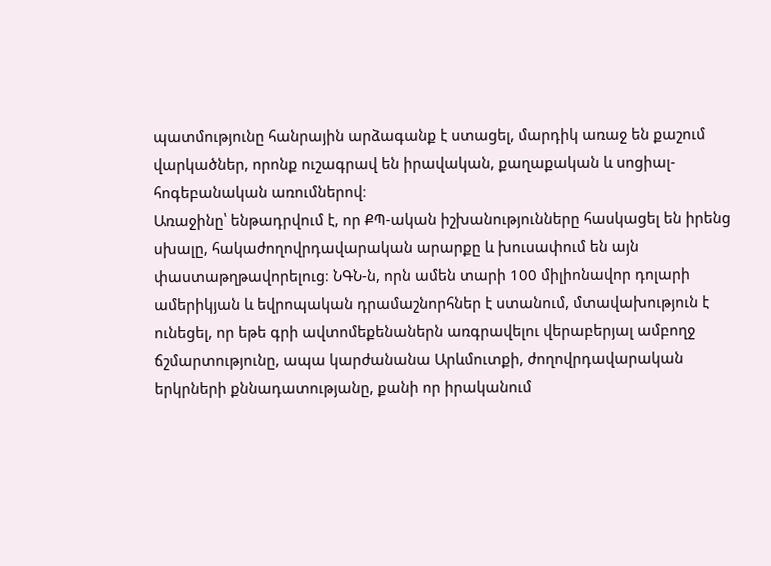պատմությունը հանրային արձագանք է ստացել, մարդիկ առաջ են քաշում վարկածներ, որոնք ուշագրավ են իրավական, քաղաքական և սոցիալ-հոգեբանական առումներով։
Առաջինը՝ ենթադրվում է, որ ՔՊ-ական իշխանությունները հասկացել են իրենց սխալը, հակաժողովրդավարական արարքը և խուսափում են այն փաստաթղթավորելուց։ ՆԳՆ-ն, որն ամեն տարի 100 միլիոնավոր դոլարի ամերիկյան և եվրոպական դրամաշնորհներ է ստանում, մտավախություն է ունեցել, որ եթե գրի ավտոմեքենաներն առգրավելու վերաբերյալ ամբողջ ճշմարտությունը, ապա կարժանանա Արևմուտքի, ժողովրդավարական երկրների քննադատությանը, քանի որ իրականում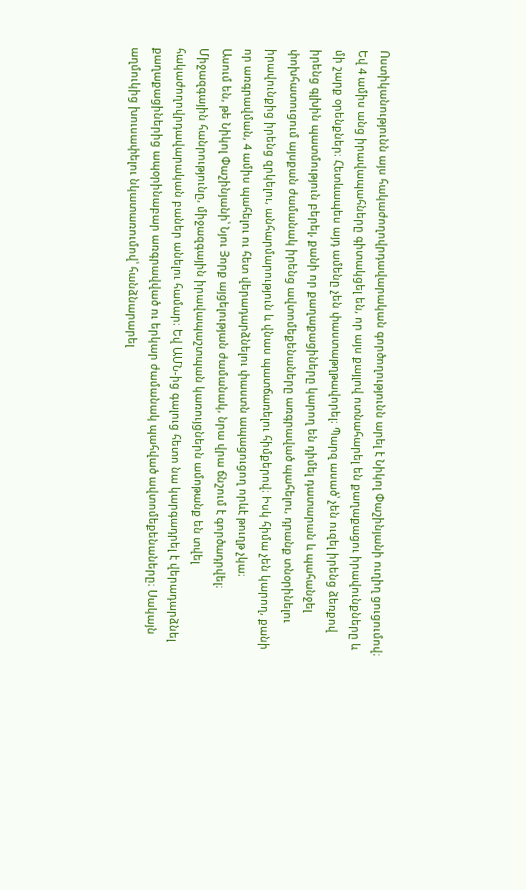Ոստիկանությունն այս հակաժողովրդավարական գործողությունն արել է Նիկոլ Փաշինյանի ուղիղ ցուցումով։ Եվ 4 ամիս անց իրավապահները գիտակցել են, որ այս քայլով ոտնահարել են քաղաքացու իրավունքները և մի շարք օրենքներ։ Հետևապես այդ ամենը չեն փաստաթղթավորել։ Պարզ ասած՝ չեն ուզել իրենց ձեռքով իրենց գլխին պատմություն բերել, քանի որ քաղաքացիները կարող են դիմել դատարան և պահանջել փոխհատուցում այսքան ժամանակ իրենց ավտոմեքենաները առգրաված պահելու, դրանք տնօրինելու իրավունքից իրենց զրկելու, անհարմարություն և վնաս պատճառելու հիմքերով։ Իսկ հիմա չեն կարող, քանի որ առգրավման, 4 ամիս պահելու ու հետ վերադարձնելու փաստն ապացուցող որևէ թուղթ չկա։
Ասում են, թե Նիկոլ Փաշինյանի՝ Նյու Յորք այցելության ժամանակ, նրա վրա ճնշում է գործադրվել։ Միջազգային հանրությունը, միջազգային իրավապաշտպան կառույցներն ամոթանք են տվել հակաժողովրդավարական բաներ անելու համար։ Եվ ԱՄՆ-ից գալուց հետո նա կարգադրել է վերադարձնել քաղաքացիներից ապօրինաբար առգրավված ու երկար ժամանակ պահված ավտոմեքենաները։ Սակայն աղմուկից խուսափելու նկատառումով՝ հանձնարարել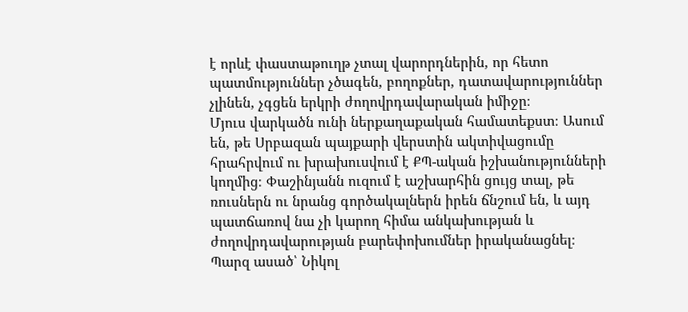է որևէ փաստաթուղթ չտալ վարորդներին, որ հետո պատմություններ չծագեն, բողոքներ, դատավարություններ չլինեն, չգցեն երկրի ժողովրդավարական իմիջը։
Մյուս վարկածն ունի ներքաղաքական համատեքստ։ Ասում են, թե Սրբազան պայքարի վերստին ակտիվացումը հրահրվում ու խրախուսվում է ՔՊ-ական իշխանությունների կողմից։ Փաշինյանն ուզում է աշխարհին ցույց տալ, թե ռուսներն ու նրանց գործակալներն իրեն ճնշում են, և այդ պատճառով նա չի կարող հիմա անկախության և ժողովրդավարության բարեփոխումներ իրականացնել։ Պարզ ասած՝ Նիկոլ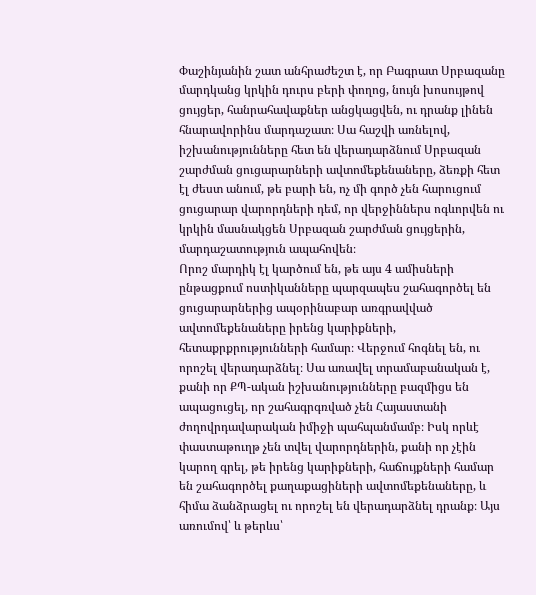Փաշինյանին շատ անհրաժեշտ է, որ Բագրատ Սրբազանը մարդկանց կրկին դուրս բերի փողոց, նույն խոսույթով ցույցեր, հանրահավաքներ անցկացվեն, ու դրանք լինեն հնարավորինս մարդաշատ։ Սա հաշվի առնելով, իշխանությունները հետ են վերադարձնում Սրբազան շարժման ցուցարարների ավտոմեքենաները, ձեռքի հետ էլ ժեստ անում, թե բարի են, ոչ մի գործ չեն հարուցում ցուցարար վարորդների դեմ, որ վերջիններս ոգևորվեն ու կրկին մասնակցեն Սրբազան շարժման ցույցերին, մարդաշատություն ապահովեն։
Որոշ մարդիկ էլ կարծում են, թե այս 4 ամիսների ընթացքում ոստիկանները պարզապես շահագործել են ցուցարարներից ապօրինաբար առգրավված ավտոմեքենաները իրենց կարիքների, հետաքրքրությունների համար։ Վերջում հոգնել են, ու որոշել վերադարձնել։ Սա առավել տրամաբանական է, քանի որ ՔՊ-ական իշխանությունները բազմիցս են ապացուցել, որ շահագրգռված չեն Հայաստանի ժողովրդավարական իմիջի պահպանմամբ։ Իսկ որևէ փաստաթուղթ չեն տվել վարորդներին, քանի որ չէին կարող գրել, թե իրենց կարիքների, հաճույքների համար են շահագործել քաղաքացիների ավտոմեքենաները, և հիմա ձանձրացել ու որոշել են վերադարձնել դրանք։ Այս առումով՝ և թերևս՝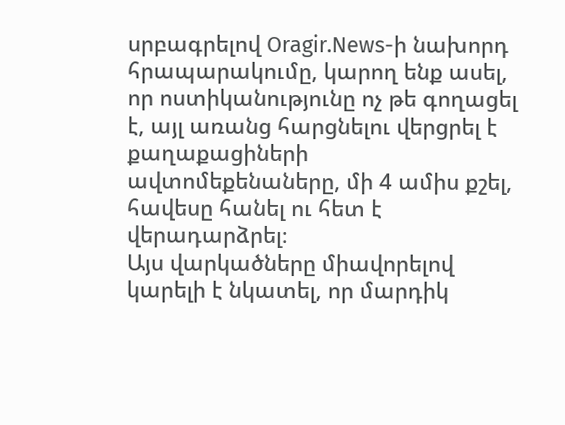սրբագրելով Oragir.News-ի նախորդ հրապարակումը, կարող ենք ասել, որ ոստիկանությունը ոչ թե գողացել է, այլ առանց հարցնելու վերցրել է քաղաքացիների ավտոմեքենաները, մի 4 ամիս քշել, հավեսը հանել ու հետ է վերադարձրել։
Այս վարկածները միավորելով կարելի է նկատել, որ մարդիկ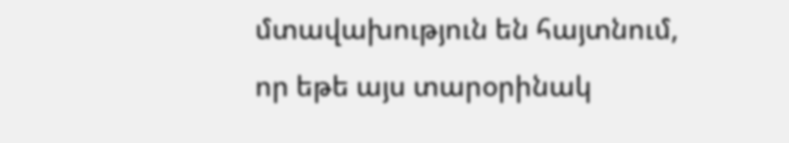մտավախություն են հայտնում, որ եթե այս տարօրինակ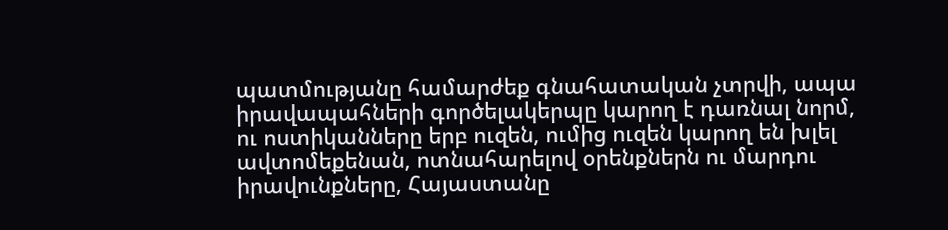պատմությանը համարժեք գնահատական չտրվի, ապա իրավապահների գործելակերպը կարող է դառնալ նորմ, ու ոստիկանները երբ ուզեն, ումից ուզեն կարող են խլել ավտոմեքենան, ոտնահարելով օրենքներն ու մարդու իրավունքները, Հայաստանը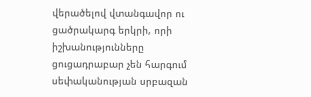վերածելով վտանգավոր ու ցածրակարգ երկրի, որի իշխանությունները ցուցադրաբար չեն հարգում սեփականության սրբազան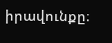իրավունքը։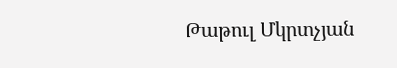Թաթուլ Մկրտչյան